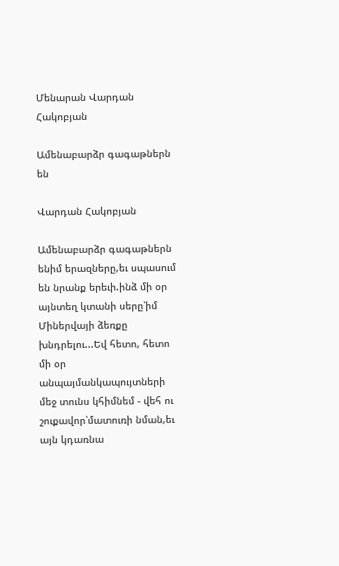Մենարան Վարդան Հակոբյան

Ամենաբարձր գագաթներն են

Վարդան Հակոբյան

Ամենաբարձր գագաթներն ենիմ երազները,եւ սպասում են նրանք երեւի.ինձ մի օր այնտեղ կտանի սերը՝իմ Միներվայի ձեռքը խնդրելու...Եվ հետո, հետո մի օր անպայմանկապույտների մեջ տունս կհիմնեմ - վեհ ու շուքավոր՝մատուռի նման,եւ այն կդառնա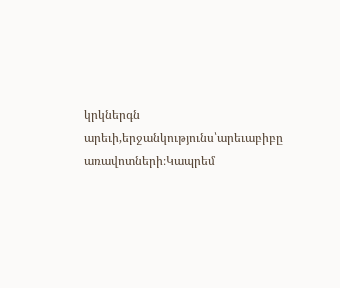կրկներգն արեւի,երջանկությունս՝արեւաբիբը առավոտների։Կապրեմ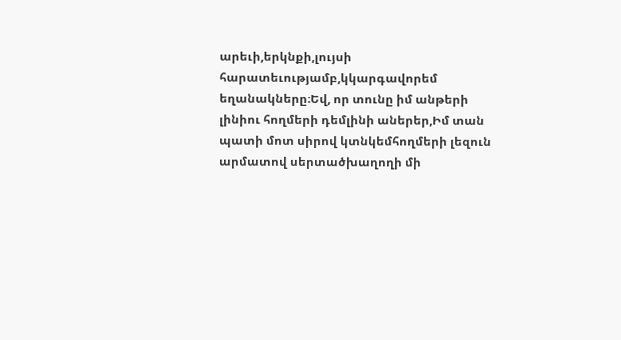արեւի,երկնքի,լույսի հարատեւությամբ,կկարգավորեմ եղանակները։Եվ, որ տունը իմ անթերի լինիու հողմերի դեմլինի աներեր,Իմ տան պատի մոտ սիրով կտնկեմհողմերի լեզուն արմատով սերտածխաղողի մի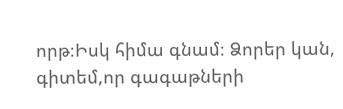որթ։Իսկ հիմա գնամ։ Ձորեր կան, գիտեմ,որ գագաթների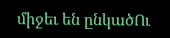միջեւ են ընկածՈւ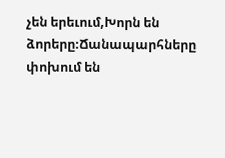չեն երեւում,Խորն են ձորերը։Ճանապարհները փոխում են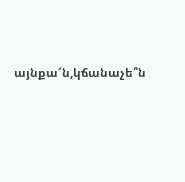այնքա՜ն,կճանաչե՞ն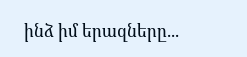ինձ իմ երազները...